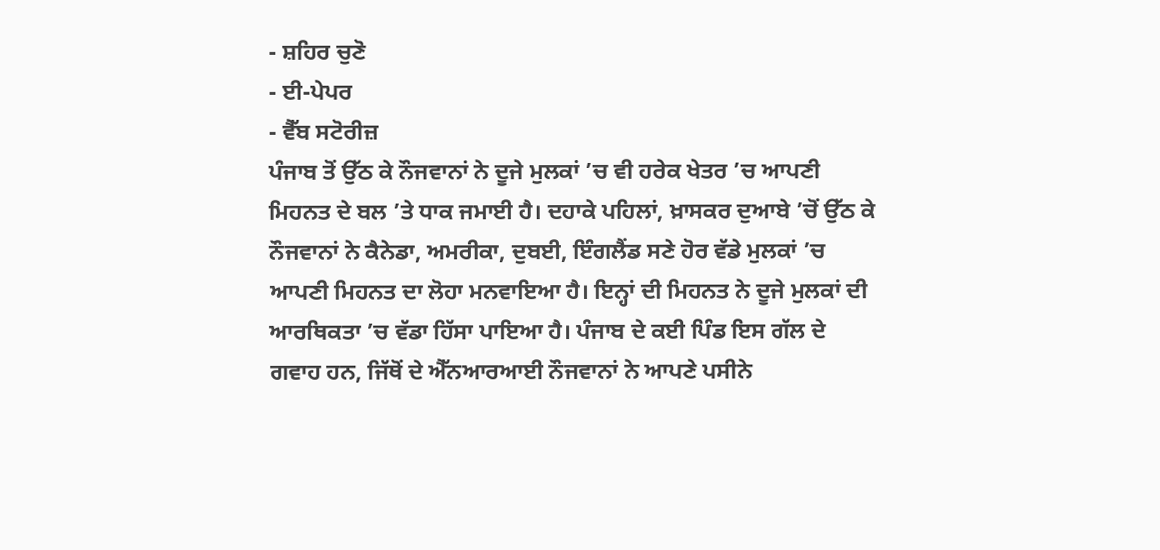- ਸ਼ਹਿਰ ਚੁਣੋ
- ਈ-ਪੇਪਰ
- ਵੈੱਬ ਸਟੋਰੀਜ਼
ਪੰਜਾਬ ਤੋਂ ਉੱਠ ਕੇ ਨੌਜਵਾਨਾਂ ਨੇ ਦੂਜੇ ਮੁਲਕਾਂ ’ਚ ਵੀ ਹਰੇਕ ਖੇਤਰ ’ਚ ਆਪਣੀ ਮਿਹਨਤ ਦੇ ਬਲ ’ਤੇ ਧਾਕ ਜਮਾਈ ਹੈ। ਦਹਾਕੇ ਪਹਿਲਾਂ, ਖ਼ਾਸਕਰ ਦੁਆਬੇ ’ਚੋਂ ਉੱਠ ਕੇ ਨੌਜਵਾਨਾਂ ਨੇ ਕੈਨੇਡਾ, ਅਮਰੀਕਾ, ਦੁਬਈ, ਇੰਗਲੈਂਡ ਸਣੇ ਹੋਰ ਵੱਡੇ ਮੁਲਕਾਂ ’ਚ ਆਪਣੀ ਮਿਹਨਤ ਦਾ ਲੋਹਾ ਮਨਵਾਇਆ ਹੈ। ਇਨ੍ਹਾਂ ਦੀ ਮਿਹਨਤ ਨੇ ਦੂਜੇ ਮੁਲਕਾਂ ਦੀ ਆਰਥਿਕਤਾ ’ਚ ਵੱਡਾ ਹਿੱਸਾ ਪਾਇਆ ਹੈ। ਪੰਜਾਬ ਦੇ ਕਈ ਪਿੰਡ ਇਸ ਗੱਲ ਦੇ ਗਵਾਹ ਹਨ, ਜਿੱਥੋਂ ਦੇ ਐੱਨਆਰਆਈ ਨੌਜਵਾਨਾਂ ਨੇ ਆਪਣੇ ਪਸੀਨੇ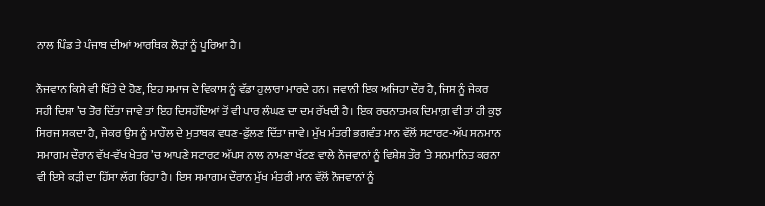ਨਾਲ ਪਿੰਡ ਤੇ ਪੰਜਾਬ ਦੀਆਂ ਆਰਥਿਕ ਲੋੜਾਂ ਨੂੰ ਪੂਰਿਆ ਹੈ।

ਨੌਜਵਾਨ ਕਿਸੇ ਵੀ ਖਿੱਤੇ ਦੇ ਹੋਣ, ਇਹ ਸਮਾਜ ਦੇ ਵਿਕਾਸ ਨੂੰ ਵੱਡਾ ਹੁਲਾਰਾ ਮਾਰਦੇ ਹਨ। ਜਵਾਨੀ ਇਕ ਅਜਿਹਾ ਦੌਰ ਹੈ, ਜਿਸ ਨੂੰ ਜੇਕਰ ਸਹੀ ਦਿਸ਼ਾ ’ਚ ਤੋਰ ਦਿੱਤਾ ਜਾਵੇ ਤਾਂ ਇਹ ਦਿਸਹੱਦਿਆਂ ਤੋਂ ਵੀ ਪਾਰ ਲੰਘਣ ਦਾ ਦਮ ਰੱਖਦੀ ਹੈ। ਇਕ ਰਚਨਾਤਮਕ ਦਿਮਾਗ਼ ਵੀ ਤਾਂ ਹੀ ਕੁਝ ਸਿਰਜ ਸਕਦਾ ਹੈ, ਜੇਕਰ ਉਸ ਨੂੰ ਮਾਹੌਲ ਦੇ ਮੁਤਾਬਕ ਵਧਣ-ਫੁੱਲਣ ਦਿੱਤਾ ਜਾਵੇ। ਮੁੱਖ ਮੰਤਰੀ ਭਗਵੰਤ ਮਾਨ ਵੱਲੋਂ ਸਟਾਰਟ-ਅੱਪ ਸਨਮਾਨ ਸਮਾਗਮ ਦੌਰਾਨ ਵੱਖ-ਵੱਖ ਖੇਤਰ ’ਚ ਆਪਣੇ ਸਟਾਰਟ ਅੱਪਸ ਨਾਲ ਨਾਮਣਾ ਖੱਟਣ ਵਾਲੇ ਨੌਜਵਾਨਾਂ ਨੂੰ ਵਿਸ਼ੇਸ਼ ਤੌਰ ’ਤੇ ਸਨਮਾਨਿਤ ਕਰਨਾ ਵੀ ਇਸੇ ਕੜੀ ਦਾ ਹਿੱਸਾ ਲੱਗ ਰਿਹਾ ਹੈ। ਇਸ ਸਮਾਗਮ ਦੌਰਾਨ ਮੁੱਖ ਮੰਤਰੀ ਮਾਨ ਵੱਲੋਂ ਨੌਜਵਾਨਾਂ ਨੂੰ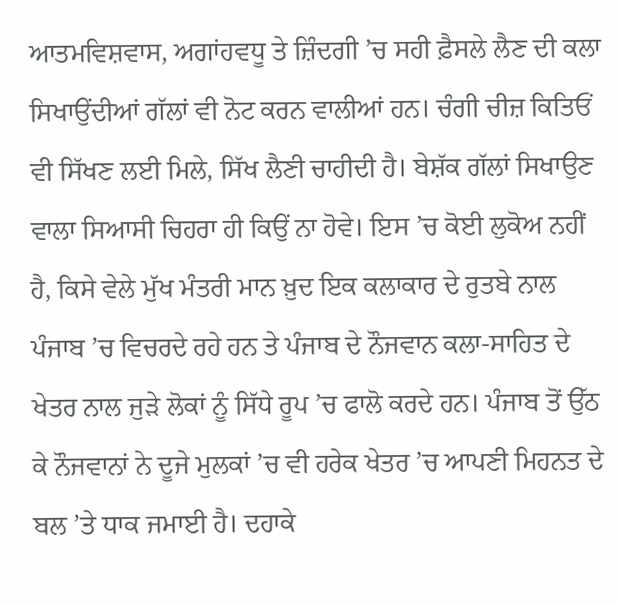ਆਤਮਵਿਸ਼ਵਾਸ, ਅਗਾਂਹਵਧੂ ਤੇ ਜ਼ਿੰਦਗੀ ’ਚ ਸਹੀ ਫ਼ੈਸਲੇ ਲੈਣ ਦੀ ਕਲਾ ਸਿਖਾਉਂਦੀਆਂ ਗੱਲਾਂ ਵੀ ਨੋਟ ਕਰਨ ਵਾਲੀਆਂ ਹਨ। ਚੰਗੀ ਚੀਜ਼ ਕਿਤਿਓਂ ਵੀ ਸਿੱਖਣ ਲਈ ਮਿਲੇ, ਸਿੱਖ ਲੈਣੀ ਚਾਹੀਦੀ ਹੈ। ਬੇਸ਼ੱਕ ਗੱਲਾਂ ਸਿਖਾਉਣ ਵਾਲਾ ਸਿਆਸੀ ਚਿਹਰਾ ਹੀ ਕਿਉਂ ਨਾ ਹੋਵੇ। ਇਸ ’ਚ ਕੋਈ ਲੁਕੋਅ ਨਹੀਂ ਹੈ, ਕਿਸੇ ਵੇਲੇ ਮੁੱਖ ਮੰਤਰੀ ਮਾਨ ਖ਼ੁਦ ਇਕ ਕਲਾਕਾਰ ਦੇ ਰੁਤਬੇ ਨਾਲ ਪੰਜਾਬ ’ਚ ਵਿਚਰਦੇ ਰਹੇ ਹਨ ਤੇ ਪੰਜਾਬ ਦੇ ਨੌਜਵਾਨ ਕਲਾ-ਸਾਹਿਤ ਦੇ ਖੇਤਰ ਨਾਲ ਜੁੜੇ ਲੋਕਾਂ ਨੂੰ ਸਿੱਧੇ ਰੂਪ ’ਚ ਫਾਲੋ ਕਰਦੇ ਹਨ। ਪੰਜਾਬ ਤੋਂ ਉੱਠ ਕੇ ਨੌਜਵਾਨਾਂ ਨੇ ਦੂਜੇ ਮੁਲਕਾਂ ’ਚ ਵੀ ਹਰੇਕ ਖੇਤਰ ’ਚ ਆਪਣੀ ਮਿਹਨਤ ਦੇ ਬਲ ’ਤੇ ਧਾਕ ਜਮਾਈ ਹੈ। ਦਹਾਕੇ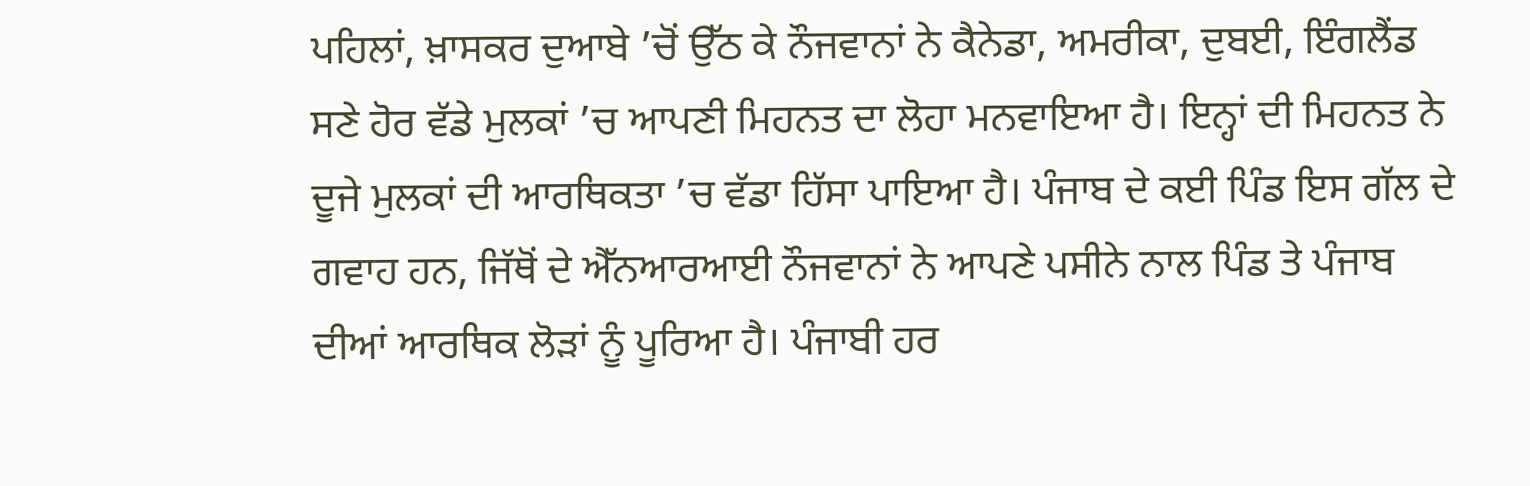ਪਹਿਲਾਂ, ਖ਼ਾਸਕਰ ਦੁਆਬੇ ’ਚੋਂ ਉੱਠ ਕੇ ਨੌਜਵਾਨਾਂ ਨੇ ਕੈਨੇਡਾ, ਅਮਰੀਕਾ, ਦੁਬਈ, ਇੰਗਲੈਂਡ ਸਣੇ ਹੋਰ ਵੱਡੇ ਮੁਲਕਾਂ ’ਚ ਆਪਣੀ ਮਿਹਨਤ ਦਾ ਲੋਹਾ ਮਨਵਾਇਆ ਹੈ। ਇਨ੍ਹਾਂ ਦੀ ਮਿਹਨਤ ਨੇ ਦੂਜੇ ਮੁਲਕਾਂ ਦੀ ਆਰਥਿਕਤਾ ’ਚ ਵੱਡਾ ਹਿੱਸਾ ਪਾਇਆ ਹੈ। ਪੰਜਾਬ ਦੇ ਕਈ ਪਿੰਡ ਇਸ ਗੱਲ ਦੇ ਗਵਾਹ ਹਨ, ਜਿੱਥੋਂ ਦੇ ਐੱਨਆਰਆਈ ਨੌਜਵਾਨਾਂ ਨੇ ਆਪਣੇ ਪਸੀਨੇ ਨਾਲ ਪਿੰਡ ਤੇ ਪੰਜਾਬ ਦੀਆਂ ਆਰਥਿਕ ਲੋੜਾਂ ਨੂੰ ਪੂਰਿਆ ਹੈ। ਪੰਜਾਬੀ ਹਰ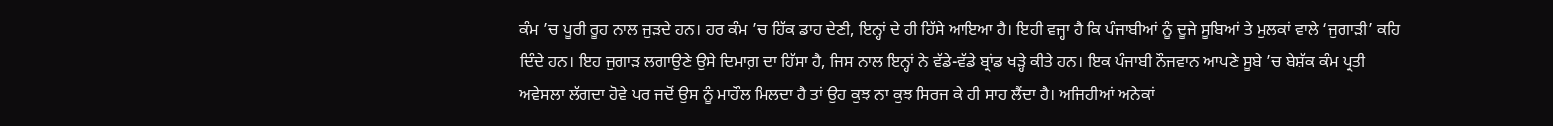ਕੰਮ ’ਚ ਪੂਰੀ ਰੂਹ ਨਾਲ ਜੁੜਦੇ ਹਨ। ਹਰ ਕੰਮ ’ਚ ਹਿੱਕ ਡਾਹ ਦੇਣੀ, ਇਨ੍ਹਾਂ ਦੇ ਹੀ ਹਿੱਸੇ ਆਇਆ ਹੈ। ਇਹੀ ਵਜ੍ਹਾ ਹੈ ਕਿ ਪੰਜਾਬੀਆਂ ਨੂੰ ਦੂਜੇ ਸੂਬਿਆਂ ਤੇ ਮੁਲਕਾਂ ਵਾਲੇ ‘ਜੁਗਾੜੀ’ ਕਹਿ ਦਿੰਦੇ ਹਨ। ਇਹ ਜੁਗਾੜ ਲਗਾਉਣੇ ਉਸੇ ਦਿਮਾਗ਼ ਦਾ ਹਿੱਸਾ ਹੈ, ਜਿਸ ਨਾਲ ਇਨ੍ਹਾਂ ਨੇ ਵੱਡੇ-ਵੱਡੇ ਬ੍ਰਾਂਡ ਖੜ੍ਹੇ ਕੀਤੇ ਹਨ। ਇਕ ਪੰਜਾਬੀ ਨੌਜਵਾਨ ਆਪਣੇ ਸੂਬੇ ’ਚ ਬੇਸ਼ੱਕ ਕੰਮ ਪ੍ਰਤੀ ਅਵੇਸਲਾ ਲੱਗਦਾ ਹੋਵੇ ਪਰ ਜਦੋਂ ਉਸ ਨੂੰ ਮਾਹੌਲ ਮਿਲਦਾ ਹੈ ਤਾਂ ਉਹ ਕੁਝ ਨਾ ਕੁਝ ਸਿਰਜ ਕੇ ਹੀ ਸਾਹ ਲੈਂਦਾ ਹੈ। ਅਜਿਹੀਆਂ ਅਨੇਕਾਂ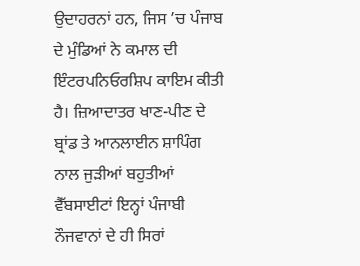ਉਦਾਹਰਨਾਂ ਹਨ, ਜਿਸ ’ਚ ਪੰਜਾਬ ਦੇ ਮੁੰਡਿਆਂ ਨੇ ਕਮਾਲ ਦੀ ਇੰਟਰਪਨਿਓਰਸ਼ਿਪ ਕਾਇਮ ਕੀਤੀ ਹੈ। ਜ਼ਿਆਦਾਤਰ ਖਾਣ-ਪੀਣ ਦੇ ਬ੍ਰਾਂਡ ਤੇ ਆਨਲਾਈਨ ਸ਼ਾਪਿੰਗ ਨਾਲ ਜੁੜੀਆਂ ਬਹੁਤੀਆਂ ਵੈੱਬਸਾਈਟਾਂ ਇਨ੍ਹਾਂ ਪੰਜਾਬੀ ਨੌਜਵਾਨਾਂ ਦੇ ਹੀ ਸਿਰਾਂ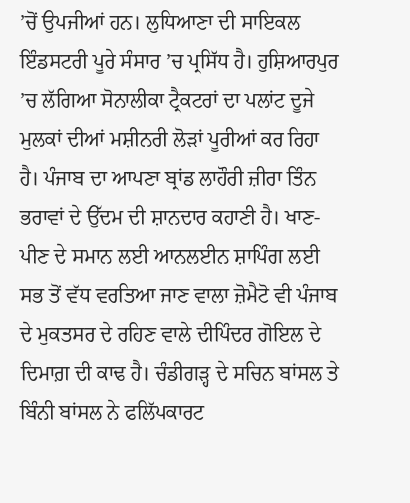’ਚੋਂ ਉਪਜੀਆਂ ਹਨ। ਲੁਧਿਆਣਾ ਦੀ ਸਾਇਕਲ ਇੰਡਸਟਰੀ ਪੂਰੇ ਸੰਸਾਰ ’ਚ ਪ੍ਰਸਿੱਧ ਹੈ। ਹੁਸ਼ਿਆਰਪੁਰ ’ਚ ਲੱਗਿਆ ਸੋਨਾਲੀਕਾ ਟ੍ਰੈਕਟਰਾਂ ਦਾ ਪਲਾਂਟ ਦੂਜੇ ਮੁਲਕਾਂ ਦੀਆਂ ਮਸ਼ੀਨਰੀ ਲੋੜਾਂ ਪੂਰੀਆਂ ਕਰ ਰਿਹਾ ਹੈ। ਪੰਜਾਬ ਦਾ ਆਪਣਾ ਬ੍ਰਾਂਡ ਲਾਹੌਰੀ ਜ਼ੀਰਾ ਤਿੰਨ ਭਰਾਵਾਂ ਦੇ ਉੱਦਮ ਦੀ ਸ਼ਾਨਦਾਰ ਕਹਾਣੀ ਹੈ। ਖਾਣ-ਪੀਣ ਦੇ ਸਮਾਨ ਲਈ ਆਨਲਈਨ ਸ਼ਾਪਿੰਗ ਲਈ ਸਭ ਤੋਂ ਵੱਧ ਵਰਤਿਆ ਜਾਣ ਵਾਲਾ ਜ਼ੋਮੈਟੋ ਵੀ ਪੰਜਾਬ ਦੇ ਮੁਕਤਸਰ ਦੇ ਰਹਿਣ ਵਾਲੇ ਦੀਪਿੰਦਰ ਗੋਇਲ ਦੇ ਦਿਮਾਗ਼ ਦੀ ਕਾਢ ਹੈ। ਚੰਡੀਗੜ੍ਹ ਦੇ ਸਚਿਨ ਬਾਂਸਲ ਤੇ ਬਿੰਨੀ ਬਾਂਸਲ ਨੇ ਫਲਿੱਪਕਾਰਟ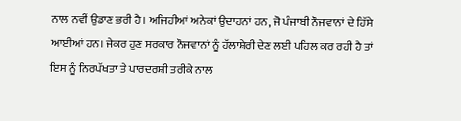ਨਾਲ ਨਵੀਂ ਉਡਾਣ ਭਰੀ ਹੈ। ਅਜਿਹੀਆਂ ਅਨੇਕਾਂ ਉਦਾਹਨਾਂ ਹਨ, ਜੋ ਪੰਜਾਬੀ ਨੌਜਵਾਨਾਂ ਦੇ ਹਿੱਸੇ ਆਈਆਂ ਹਨ। ਜੇਕਰ ਹੁਣ ਸਰਕਾਰ ਨੌਜਵਾਨਾਂ ਨੂੰ ਹੱਲਾਸ਼ੇਰੀ ਦੇਣ ਲਈ ਪਹਿਲ ਕਰ ਰਹੀ ਹੈ ਤਾਂ ਇਸ ਨੂੰ ਨਿਰਪੱਖਤਾ ਤੇ ਪਾਰਦਰਸ਼ੀ ਤਰੀਕੇ ਨਾਲ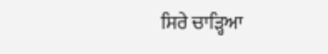ਸਿਰੇ ਚਾੜ੍ਹਿਆ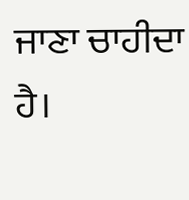ਜਾਣਾ ਚਾਹੀਦਾ ਹੈ।